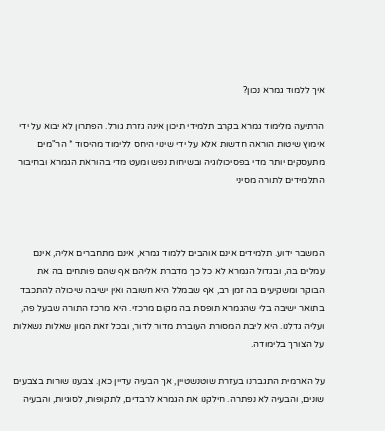איך ללמוד גמרא נכון?

הרתיעה מלימוד גמרא בקרב תלמידי תיכון אינה גזרת גורל. הפתרון לא יבוא על ידי אימוץ שיטות הוראה חדשות אלא על ידי שינוי היחס ללימוד מהיסוד * הר"מים מתעסקים יותר מדי בפסיכולוגיה ובשיחות נפש ומעט מדי בהוראת הגמרא ובחיבור התלמידים לתורה מסיני



המשבר ידוע. תלמידים אינם אוהבים ללמוד גמרא, אינם מתחברים אליה, אינם עמלים בה, ובגדול הגמרא לא כל כך מדברת אליהם אף שהם פותחים בה את הבוקר ומשקיעים בה זמן רב, אף שבמלל היא חשובה ואין ישיבה שיכולה להתכבד בתואר ישיבה בלי שהגמרא תופסת בה מקום מרכזי. היא מרכז התורה שבעל פה, ועליה גדלנו. היא ליבת המסורת העוברת מדור לדור, ובכל זאת המון שאלות נשאלות על הצורך בלימודה.

על הארמית התגברנו בעזרת שוטנשטיין, אך הבעיה עדיין כאן. צבענו שורות בצבעים שונים, והבעיה לא נפתרה. חילקנו את הגמרא לרבדים, לתקופות, לסוגיות, והבעיה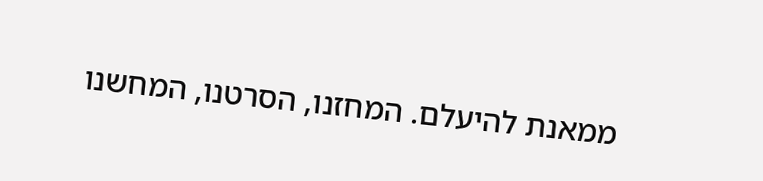ממאנת להיעלם. המחזנו, הסרטנו, המחשנו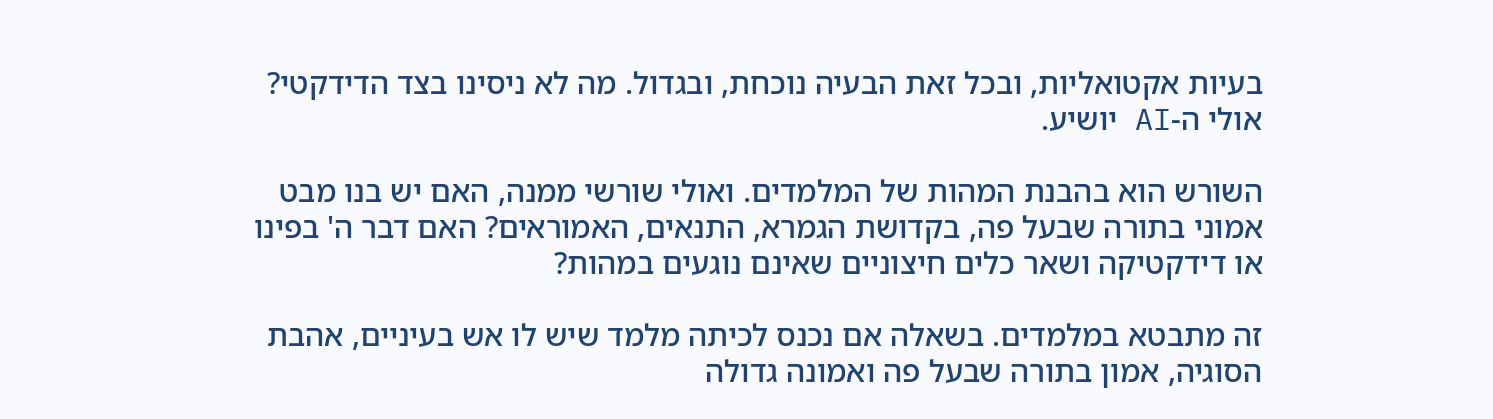בעיות אקטואליות, ובכל זאת הבעיה נוכחת, ובגדול. מה לא ניסינו בצד הדידקטי? אולי ה-AI יושיע.

השורש הוא בהבנת המהות של המלמדים. ואולי שורשי ממנה, האם יש בנו מבט אמוני בתורה שבעל פה, בקדושת הגמרא, התנאים, האמוראים? האם דבר ה' בפינו או דידקטיקה ושאר כלים חיצוניים שאינם נוגעים במהות?

זה מתבטא במלמדים. בשאלה אם נכנס לכיתה מלמד שיש לו אש בעיניים, אהבת הסוגיה, אמון בתורה שבעל פה ואמונה גדולה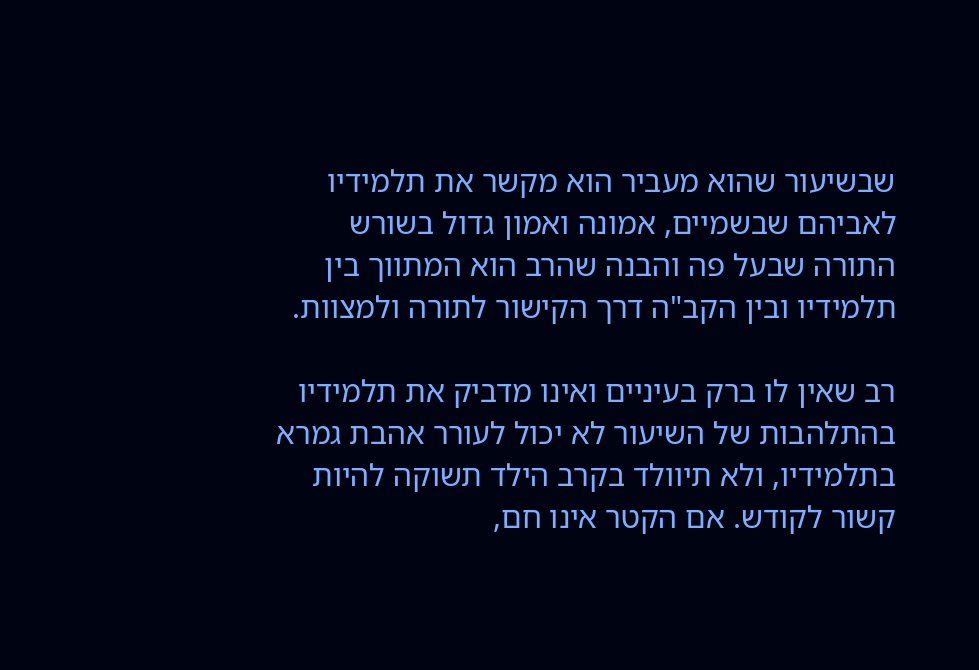שבשיעור שהוא מעביר הוא מקשר את תלמידיו לאביהם שבשמיים, אמונה ואמון גדול בשורש התורה שבעל פה והבנה שהרב הוא המתווך בין תלמידיו ובין הקב"ה דרך הקישור לתורה ולמצוות.

רב שאין לו ברק בעיניים ואינו מדביק את תלמידיו בהתלהבות של השיעור לא יכול לעורר אהבת גמרא בתלמידיו, ולא תיוולד בקרב הילד תשוקה להיות קשור לקודש. אם הקטר אינו חם,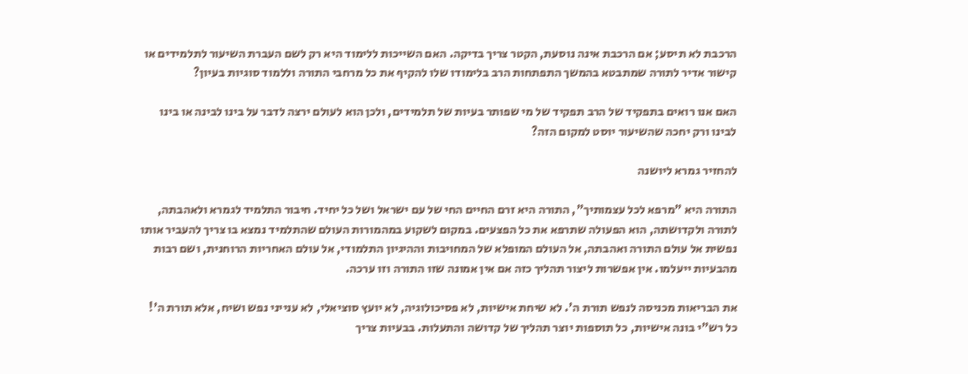הרכבת לא תיסע; אם הרכבת אינה נוסעת, הקטר צריך בדיקה. האם השייכות ללימוד היא רק לשם העברת השיעור לתלמידים או קישור אדיר לתורה שמתבטא בהמשך התפתחות הרב בלימודו שלו להקיף את כל מרחבי התורה וללמוד סוגיות בעיון?

האם אנו רואים בתפקיד של הרב תפקיד של מי שפותר בעיות של תלמידים, ולכן הוא לעולם ירצה לדבר על בינו לבינה או בינו לבינו ורק יחכה שהשיעור יוסט למקום הזה?

להחזיר גמרא ליושנה

התורה היא "מרפא לכל עצמותיך", התורה היא זרם החיים החי של עם ישראל ושל כל יחיד. חיבור התלמיד לגמרא ולאהבתה, לתורה ולקדושתה, הוא הפעולה שתרפא את כל הפצעים. במקום לשקוע במהמורות העולם שהתלמיד נמצא בו צריך להעביר אותו נפשית אל עולם התורה ואהבתה, אל העולם המופלא של המחויבות וההיגיון התלמודי, אל עולם האחריות הרוחנית, ושם רבות מהבעיות ייעלמו. אין אפשרות ליצור תהליך כזה אם אין אמונה שזו התורה וזו ערכה.

את הבריאות מכניסה לנפש תורת ה'. לא שיחת אישיות, לא פסיכולוגיה, לא יועץ סוציאלי, לא ענייני נפש ושיח, אלא תורת ה'! כל רש"י בונה אישיות, כל תוספות יוצר תהליך של קדושה והתעלות. בבעיות צריך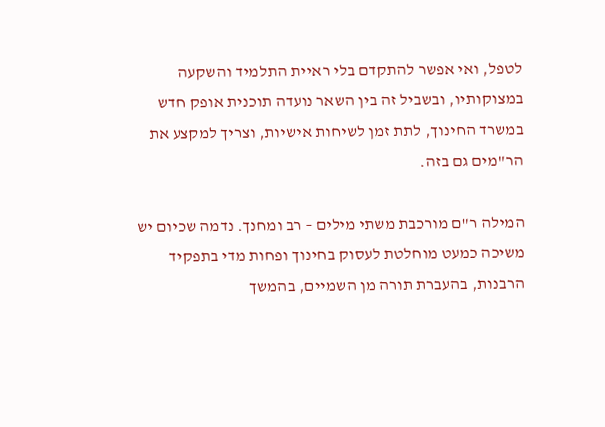לטפל, ואי אפשר להתקדם בלי ראיית התלמיד והשקעה במצוקותיו, ובשביל זה בין השאר נועדה תוכנית אופק חדש במשרד החינוך, לתת זמן לשיחות אישיות, וצריך למקצע את הר"מים גם בזה.

המילה ר"ם מורכבת משתי מילים – רב ומחנך. נדמה שכיום יש משיכה כמעט מוחלטת לעסוק בחינוך ופחות מדי בתפקיד הרבנות, בהעברת תורה מן השמיים, בהמשך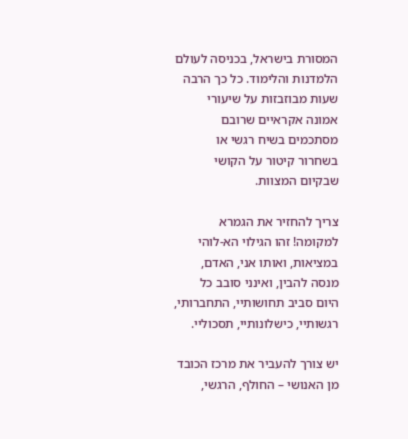המסורת בישראל, בכניסה לעולם הלמדנות והלימוד. כל כך הרבה שעות מבוזבזות על שיעורי אמונה אקראיים שרובם מסתכמים בשיח רגשי או בשחרור קיטור על הקושי שבקיום המצוות.

צריך להחזיר את הגמרא למקומה! זהו הגילוי הא-לוהי במציאות, ואותו אני, האדם, מנסה להבין, ואינני סובב כל היום סביב תחושותיי, התחברותי, רגשותיי, כישלונותיי, תסכוליי.

יש צורך להעביר את מרכז הכובד מן האנושי – החולף, הרגשי,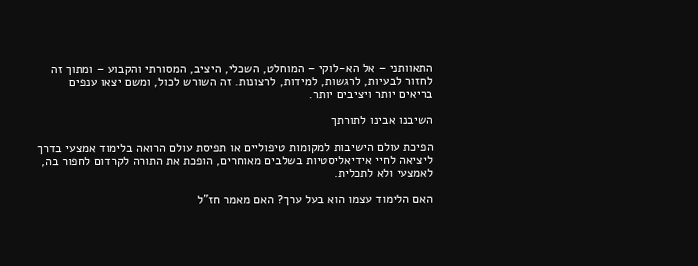התאוותני – אל הא-לוקי – המוחלט, השכלי, היציב, המסורתי והקבוע – ומתוך זה לחזור לבעיות, לרגשות, למידות, לרצונות. זה השורש לכול, ומשם יצאו ענפים בריאים יותר ויציבים יותר.

השיבנו אבינו לתורתך

הפיכת עולם הישיבות למקומות טיפוליים או תפיסת עולם הרואה בלימוד אמצעי בדרך ליציאה לחיי אידיאליסטיות בשלבים מאוחרים, הופכת את התורה לקרדום לחפור בה, לאמצעי ולא לתכלית.

האם הלימוד עצמו הוא בעל ערך? האם מאמר חז"ל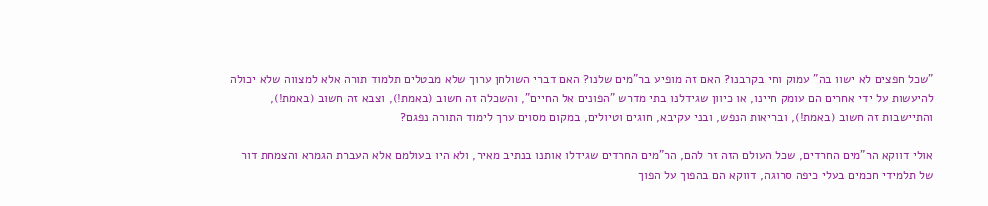"שכל חפצים לא ישוו בה" עמוק וחי בקרבנו? האם זה מופיע בר"מים שלנו? האם דברי השולחן ערוך שלא מבטלים תלמוד תורה אלא למצווה שלא יכולה להיעשות על ידי אחרים הם עומק חיינו, או כיוון שגידלנו בתי מדרש "הפונים אל החיים", והשכלה זה חשוב (באמת!), וצבא זה חשוב (באמת!), והתיישבות זה חשוב (באמת!), ובריאות הנפש, ובני עקיבא, חוגים וטיולים, במקום מסוים ערך לימוד התורה נפגם?

אולי דווקא הר"מים החרדים, שכל העולם הזה זר להם, הר"מים החרדים שגידלו אותנו בנתיב מאיר, ולא היו בעולמם אלא העברת הגמרא והצמחת דור של תלמידי חכמים בעלי כיפה סרוגה, דווקא הם בהפוך על הפוך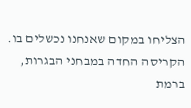הצליחו במקום שאנחנו נכשלים בו. הקריסה החדה במבחני הבגרות, ברמת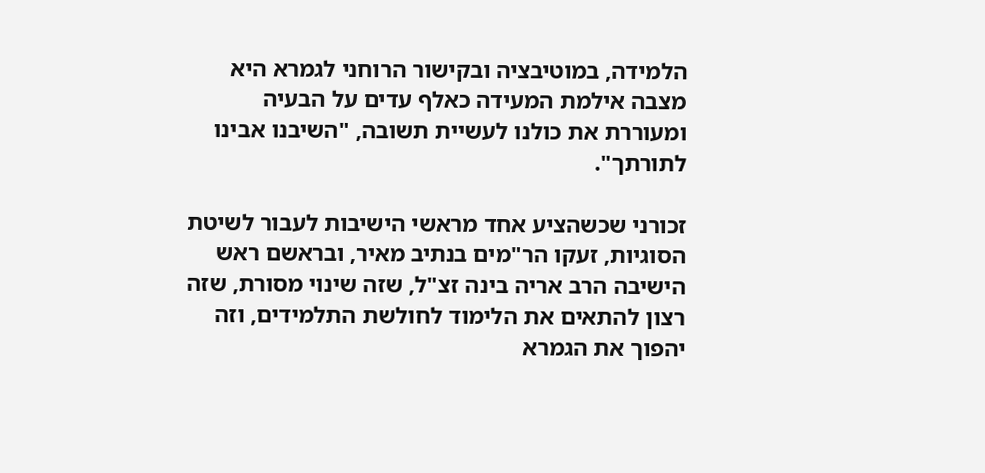הלמידה, במוטיבציה ובקישור הרוחני לגמרא היא מצבה אילמת המעידה כאלף עדים על הבעיה ומעוררת את כולנו לעשיית תשובה, "השיבנו אבינו לתורתך".

זכורני שכשהציע אחד מראשי הישיבות לעבור לשיטת הסוגיות, זעקו הר"מים בנתיב מאיר, ובראשם ראש הישיבה הרב אריה בינה זצ"ל, שזה שינוי מסורת, שזה רצון להתאים את הלימוד לחולשת התלמידים, וזה יהפוך את הגמרא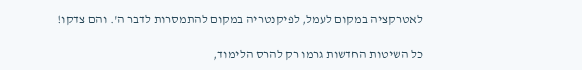לאטרקציה במקום לעמל, לפיקנטריה במקום להתמסרות לדבר ה'. והם צדקו!

כל השיטות החדשות גרמו רק להרס הלימוד,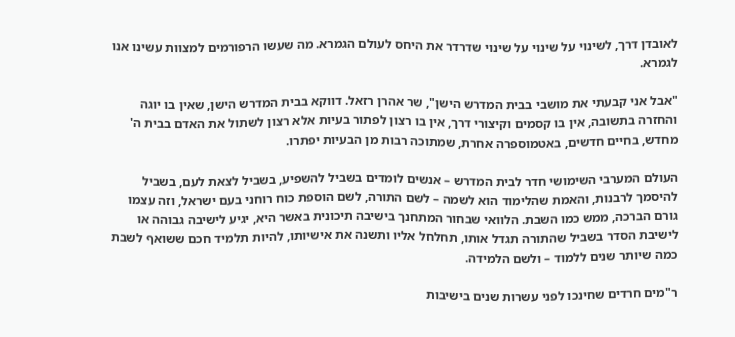לאובדן דרך, לשינוי על שינוי על שינוי שדרדר את היחס לעולם הגמרא. מה שעשו הרפורמים למצוות עשינו אנו לגמרא.

"אבל אני קבעתי את מושבי בבית המדרש הישן", שר אהרן רזאל. דווקא בבית המדרש הישן, שאין בו יוגה והחזרה בתשובה, אין בו קסמים וקיצורי דרך, אין בו רצון לפתור בעיות אלא רצון לשתול את האדם בבית ה' מחדש, בחיים חדשים, באטמוספרה אחרת, שמתוכה רבות מן הבעיות יפתרו.

העולם המערבי השימושי חדר לבית המדרש – אנשים לומדים בשביל להשפיע, בשביל לצאת לעם, בשביל להיסמך לרבנות, והאמת שהלימוד הוא לשמה – לשם התורה, לשם הוספת כוח רוחני בעם ישראל, וזה עצמו גורם הברכה, ממש כמו השבת. הלוואי שבחור המתחנך בישיבה תיכונית באשר היא, יגיע לישיבה גבוהה או לישיבת הסדר בשביל שהתורה תגדל אותו, תחלחל אליו ותשנה את אישיותו, להיות תלמיד חכם ששואף לשבת כמה שיותר שנים ללמוד – ולשם הלמידה.

ר"מים חרדים שחינכו לפני עשרות שנים בישיבות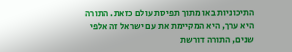התיכוניות באו מתוך תפיסת עולם כזאת. התורה היא ערך, היא המקיימת את עם ישראל זה אלפי שנים, התורה דורשת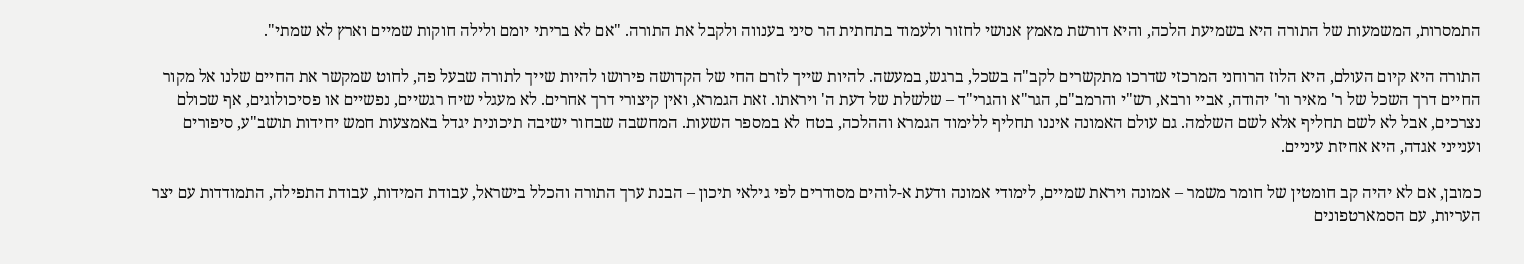התמסרות, המשמעות של התורה היא בשמיעת הלכה, והיא דורשת מאמץ אנושי לחזור ולעמוד בתחתית הר סיני בענווה ולקבל את התורה. "אם לא בריתי יומם ולילה חוקות שמיים וארץ לא שמתי".

התורה היא קיום העולם, היא הלוז הרוחני המרכזי שדרכו מתקשרים לקב"ה בשכל, ברגש, במעשה. להיות שייך לזרם החי של הקדושה פירושו להיות שייך לתורה שבעל פה, לחוט שמקשר את החיים שלנו אל מקור החיים דרך השכל של ר' מאיר ור' יהודה, אביי ורבא, רש"י והרמב"ם, הגר"א והגרי"ד – שלשלת של דעת ה' ויראתו. זאת הגמרא, ואין קיצורי דרך אחרים. לא מעגלי שיח רגשיים, נפשיים או פסיכולוגים, אף שכולם נצרכים, אבל לא לשם תחליף אלא לשם השלמה. גם עולם האמונה איננו תחליף ללימוד הגמרא וההלכה, בטח לא במספר השעות. המחשבה שבחור ישיבה תיכונית יגדל באמצעות חמש יחידות תושב"ע, סיפורים וענייני אגדה, היא אחיזת עיניים.

כמובן, אם לא יהיה קב חומטין של חומר משמר – אמונה ויראת שמיים, לימודי אמונה ודעת א-לוהים מסודרים לפי גילאי תיכון – הבנת ערך התורה והכלל בישראל, עבודת המידות, עבודת התפילה, התמודדות עם יצר העריות, עם הסמארטפונים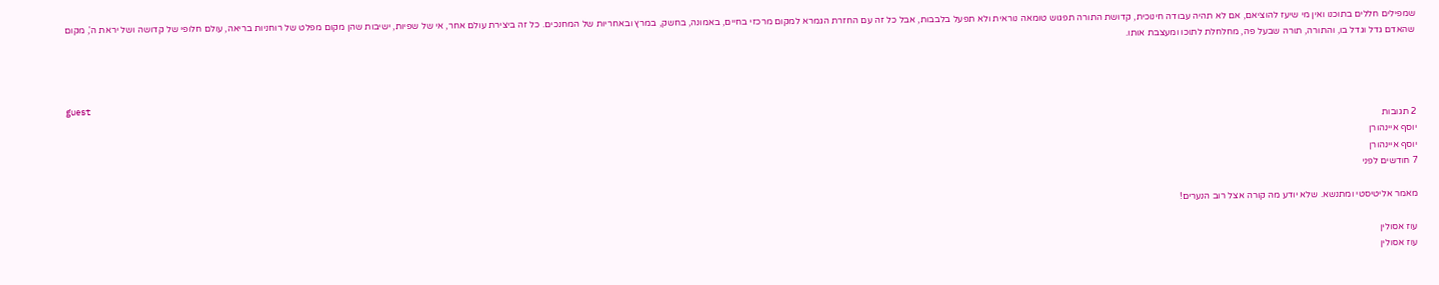שמפילים חללים בתוכנו ואין מי שיעז להוציאם, אם לא תהיה עבודה חינוכית, קדושת התורה תפגוש טומאה נוראית ולא תפעל בלבבות, אבל כל זה עם החזרת הגמרא למקום מרכזי בחיים, באמונה, בחשק, במרץ ובאחריות של המחנכים. כל זה ביצירת עולם אחר, אי של שפיות, ישיבות שהן מקום מפלט של רוחניות בריאה, עולם חלופי של קדושה ושל יראת ה', מקום שהאדם גדל וגדל בו, והתורה, תורה שבעל פה, מחלחלת לתוכו ומעצבת אותו.



guest
2 תגובות
יוסף איינהורן
יוסף איינהורן
7 חודשים לפני

מאמר אליטיסטי ומתנשא. שלא יודע מה קורה אצל רוב הנערים!

עוז אסולין
עוז אסולין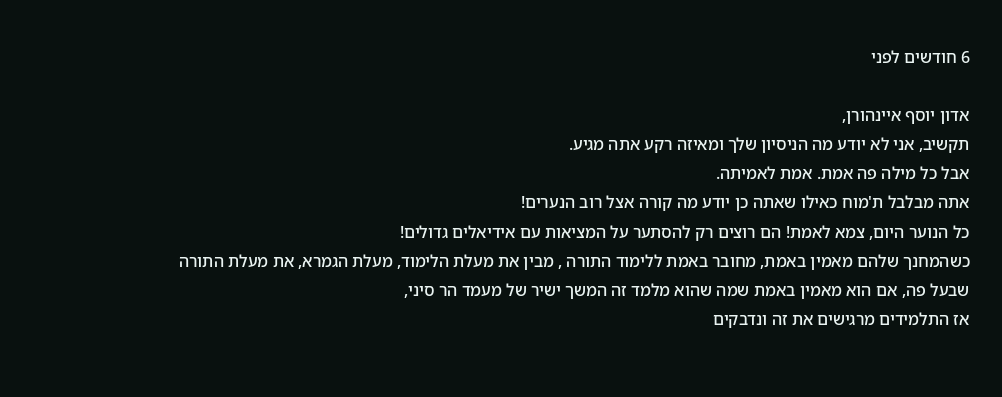6 חודשים לפני

אדון יוסף איינהורן,
תקשיב, אני לא יודע מה הניסיון שלך ומאיזה רקע אתה מגיע.
אבל כל מילה פה אמת. אמת לאמיתה.
אתה מבלבל ת'מוח כאילו שאתה כן יודע מה קורה אצל רוב הנערים!
כל הנוער היום, צמא לאמת! הם רוצים רק להסתער על המציאות עם אידיאלים גדולים!
כשהמחנך שלהם מאמין באמת, מחובר באמת ללימוד התורה , מבין את מעלת הלימוד, מעלת הגמרא, את מעלת התורה שבעל פה, אם הוא מאמין באמת שמה שהוא מלמד זה המשך ישיר של מעמד הר סיני,
אז התלמידים מרגישים את זה ונדבקים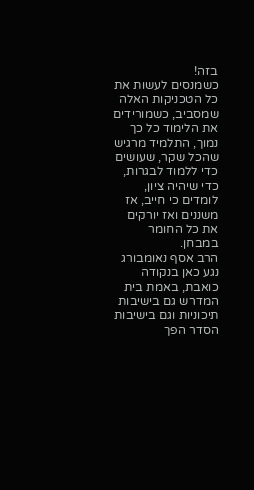בזה!
כשמנסים לעשות את כל הטכניקות האלה שמסביב, כשמורידים את הלימוד כל כך נמוך, התלמיד מרגיש שהכל שקר, שעושים כדי ללמוד לבגרות, כדי שיהיה ציון, לומדים כי חייב, אז משננים ואז יורקים את כל החומר במבחן.
הרב אסף נאומבורג נגע כאן בנקודה כואבת, באמת בית המדרש גם בישיבות תיכוניות וגם בישיבות הסדר הפך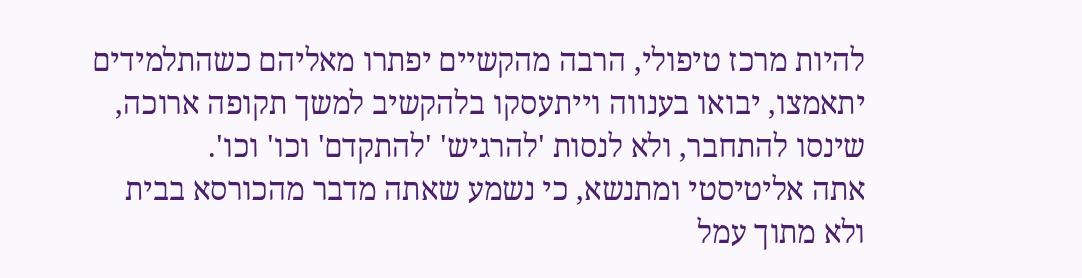להיות מרכז טיפולי, הרבה מהקשיים יפתרו מאליהם כשהתלמידים יתאמצו, יבואו בענווה וייתעסקו בלהקשיב למשך תקופה ארוכה, שינסו להתחבר, ולא לנסות 'להרגיש' 'להתקדם' וכו' וכו'.
אתה אליטיסטי ומתנשא, כי נשמע שאתה מדבר מהכורסא בבית ולא מתוך עמל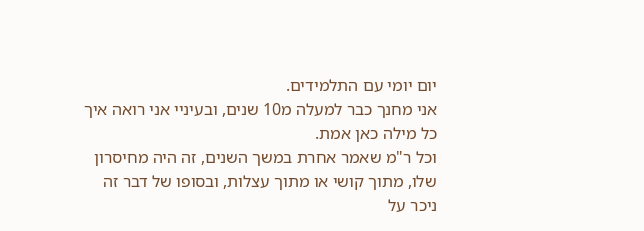יום יומי עם התלמידים.
אני מחנך כבר למעלה מ10 שנים, ובעיניי אני רואה איך כל מילה כאן אמת.
וכל ר"מ שאמר אחרת במשך השנים, זה היה מחיסרון שלו, מתוך קושי או מתוך עצלות, ובסופו של דבר זה ניכר על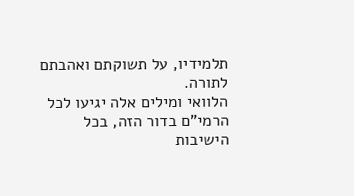תלמידיו, על תשוקתם ואהבתם לתורה.
הלוואי ומילים אלה יגיעו לכל הרמי"ם בדור הזה, בכל הישיבות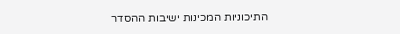התיכוניות המכינות ישיבות ההסדר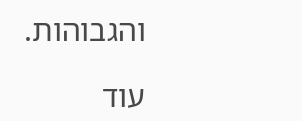והגבוהות.

עוד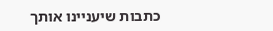כתבות שיעניינו אותך